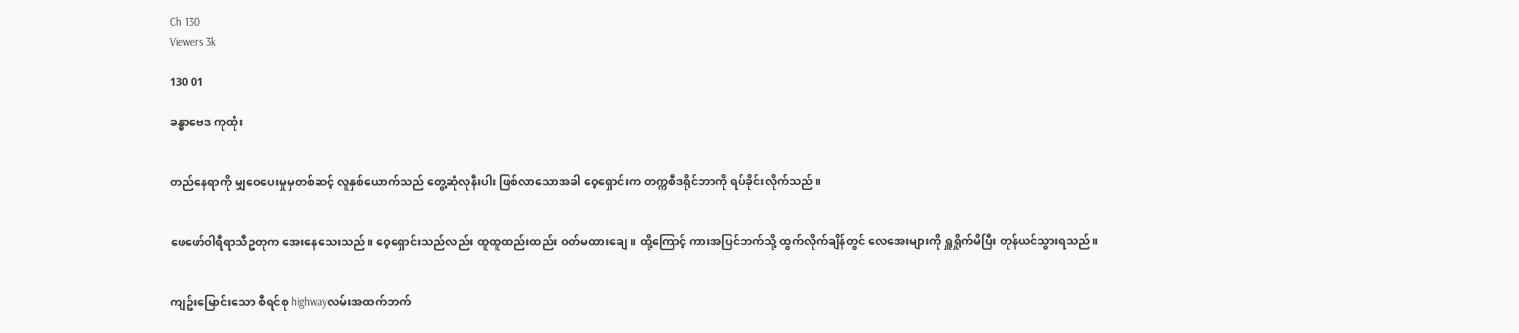Ch 130
Viewers 3k

130 01

ခန္ဓာဗေဒ ကုထုံး


တည်နေရာကို မျှဝေပေးမှုမှတစ်ဆင့် လူနှစ်ယောက်သည် တွေ့ဆုံလုနီးပါး ဖြစ်လာသောအခါ ဝေ့ရှောင်းက တက္ကစီဒရိုင်ဘာကို ရပ်ခိုင်းလိုက်သည်။


ဖေဖော်ဝါရီရာသီဥတုက အေးနေသေးသည်။ ဝေ့ရှောင်းသည်လည်း ထူထူထည်းထည်း ဝတ်မထားချေ။ ထို့ကြောင့် ကားအပြင်ဘက်သို့ ထွက်လိုက်ချိန်တွင် လေအေးများကို ရှူရှိုက်မိပြီး တုန်ယင်သွားရသည်။


ကျဥ်းမြောင်းသော စီရင်စု highwayလမ်းအထက်ဘက်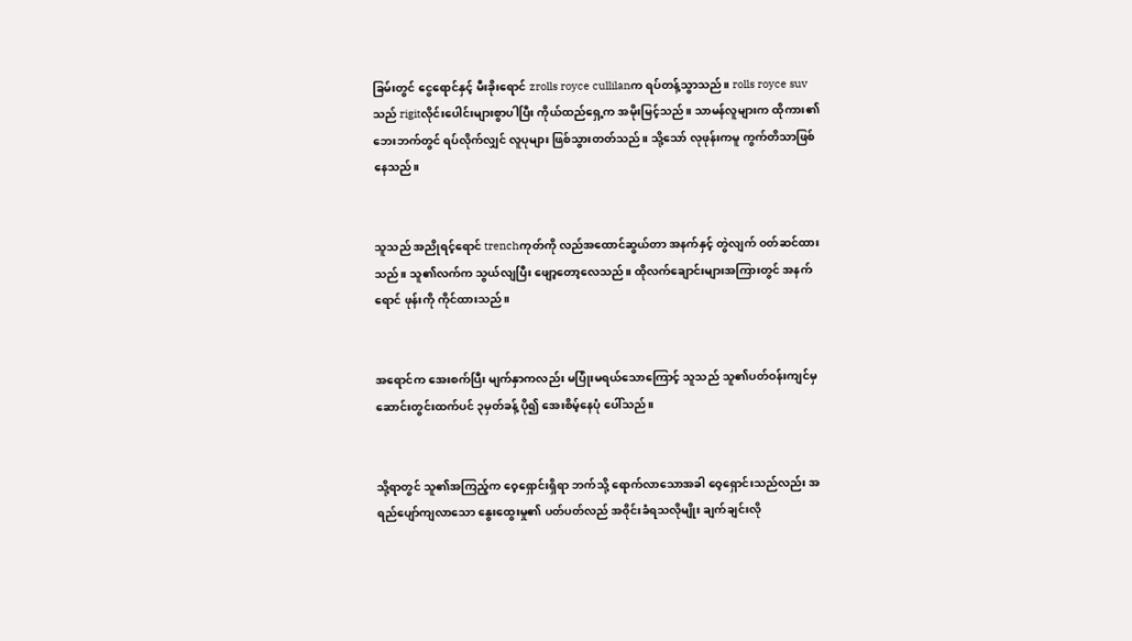ခြမ်းတွင် ငွေရောင်နှင့် မီးခိုးရောင် zrolls royce cullilanက ရပ်တန့်သွာသည်။ rolls royce suvသည် rigitလိုင်းပေါင်းများစွာပါပြီး ကိုယ်ထည်ရှေ့က အမိုးမြင့်သည်။ သာမန်လူများက ထိုကား၏ ဘေးဘက်တွင် ရပ်လိုက်လျှင် လူပုများ ဖြစ်သွားတတ်သည်။ သို့သော် လုဖုန်းကမူ ကွက်တိသာဖြစ်နေသည်။


သူသည် အညိုရင့်ရောင် trenchကုတ်ကို လည်အထောင်ဆွယ်တာ အနက်နှင့် တွဲလျက် ဝတ်ဆင်ထားသည်။ သူ၏လက်က သွယ်လျပြီး ဖျော့တော့လေသည်။ ထိုလက်ချောင်းများအကြားတွင် အနက်ရောင် ဖုန်းကို ကိုင်ထားသည်။


အရောင်က အေးစက်ပြီး မျက်နှာကလည်း မပြုံးမရယ်သောကြောင့် သူသည် သူ၏ပတ်ဝန်းကျင်မှ ဆောင်းတွင်းထက်ပင် ၃မှတ်ခန့် ပို၍ အေးစိမ့်နေပုံ ပေါ်သည်။


သို့ရာတွင် သူ၏အကြည့်က ဝေ့ရှောင်းရှိရာ ဘက်သို့ ရောက်လာသောအခါ ဝေ့ရှောင်းသည်လည်း အရည်ပျော်ကျလာသော နွေးထွေးမှု၏ ပတ်ပတ်လည် အဝိုင်းခံရသလိုမျိုး ချက်ချင်းလို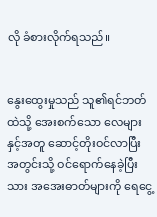လို ခံစားလိုက်ရသည်။


နွေးထွေးမှုသည် သူ၏ရင်ဘတ်ထဲသို့ အေးစက်သော လေများနှင့်အတူ ဆောင့်တိုးဝင်လာပြီး အတွင်းသို့ ဝင်ရောက်နေခဲ့ပြီးသား အအေးဓာတ်များကို ရေငွေ့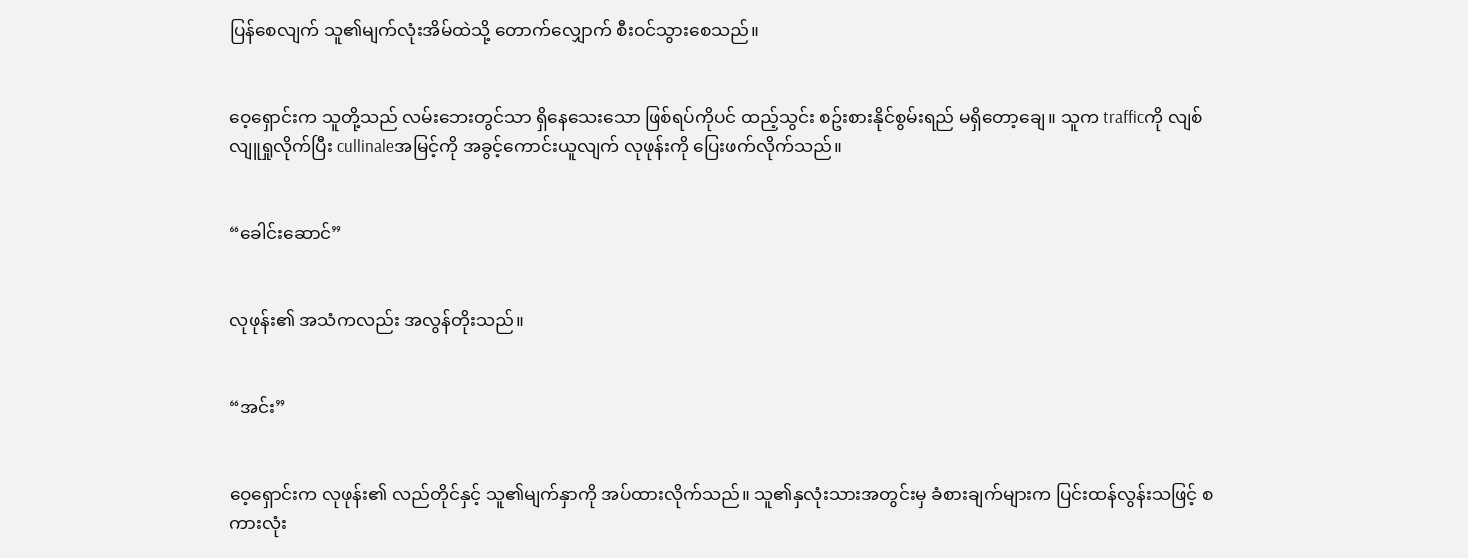ပြန်စေလျက် သူ၏မျက်လုံးအိမ်ထဲသို့ တောက်လျှောက် စီးဝင်သွားစေသည်။


ဝေ့ရှောင်းက သူတို့သည် လမ်းဘေးတွင်သာ ရှိနေသေးသော ဖြစ်ရပ်ကိုပင် ထည့်သွင်း စဥ်းစားနိုင်စွမ်းရည် မရှိတော့ချေ။ သူက trafficကို လျစ်လျူရှုလိုက်ပြီး cullinaleအမြင့်ကို အခွင့်ကောင်းယူလျက် လုဖုန်းကို ပြေးဖက်လိုက်သည်။


“ခေါင်းဆောင်”


လုဖုန်း၏ အသံကလည်း အလွန်တိုးသည်။


“အင်း”


ဝေ့ရှောင်းက လုဖုန်း၏ လည်တိုင်နှင့် သူ၏မျက်နှာကို အပ်ထားလိုက်သည်။ သူ၏နှလုံးသားအတွင်းမှ ခံစားချက်များက ပြင်းထန်လွန်းသဖြင့် စကားလုံး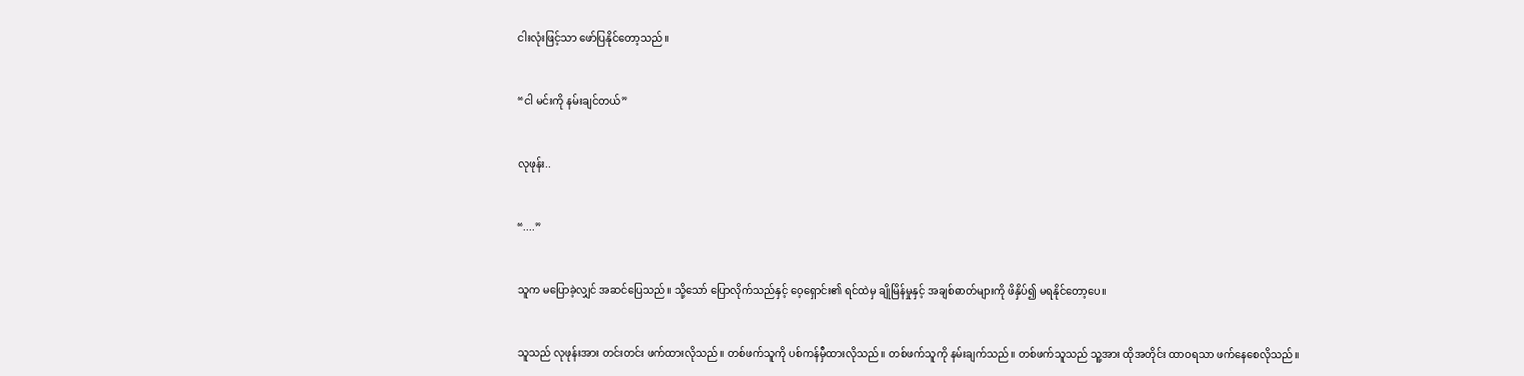ငါးလုံးဖြင့်သာ ဖော်ပြနိုင်တော့သည်။


“ငါ မင်းကို နမ်းချင်တယ်”


လုဖုန်း..


“....”


သူက မပြောခဲ့လျှင် အဆင်ပြေသည်။ သို့သော် ပြောလိုက်သည်နှင့် ဝေ့ရှောင်း၏ ရင်ထဲမှ ချိုမြိန်မှုနှင့် အချစ်ဓာတ်များကို ဖိနှိပ်၍ မရနိုင်တော့ပေ။


သူသည် လုဖုန်းအား တင်းတင်း ဖက်ထားလိုသည်။ တစ်ဖက်သူကို ပစ်ကန်မှီထားလိုသည်။ တစ်ဖက်သူကို နမ်းချက်သည်။ တစ်ဖက်သူသည် သူ့အား ထိုအတိုင်း ထာဝရသာ ဖက်နေစေလိုသည်။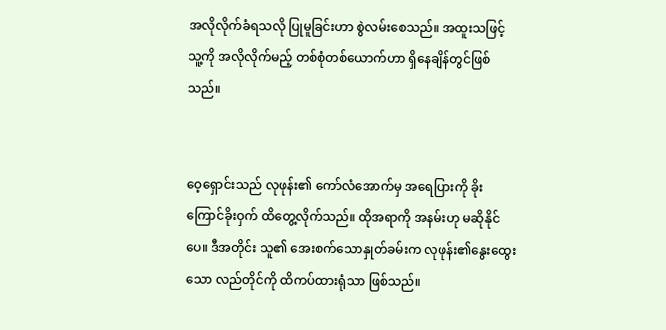အလိုလိုက်ခံရသလို ပြုမူခြင်းဟာ စွဲလမ်းစေသည်။ အထူးသဖြင့် သူ့ကို အလိုလိုက်မည့် တစ်စုံတစ်ယောက်ဟာ ရှိနေချိန်တွင်ဖြစ်သည်။


ဝေ့ရှောင်းသည် လုဖုန်း၏ ကော်လံအောက်မှ အရေပြားကို ခိုးကြောင်ခိုးဝှက် ထိတွေ့လိုက်သည်။ ထိုအရာကို အနမ်းဟု မဆိုနိုင်ပေ။ ဒီအတိုင်း သူ၏ အေးစက်သောနှုတ်ခမ်းက လုဖုန်း၏နွေးထွေးသော လည်တိုင်ကို ထိကပ်ထားရုံသာ ဖြစ်သည်။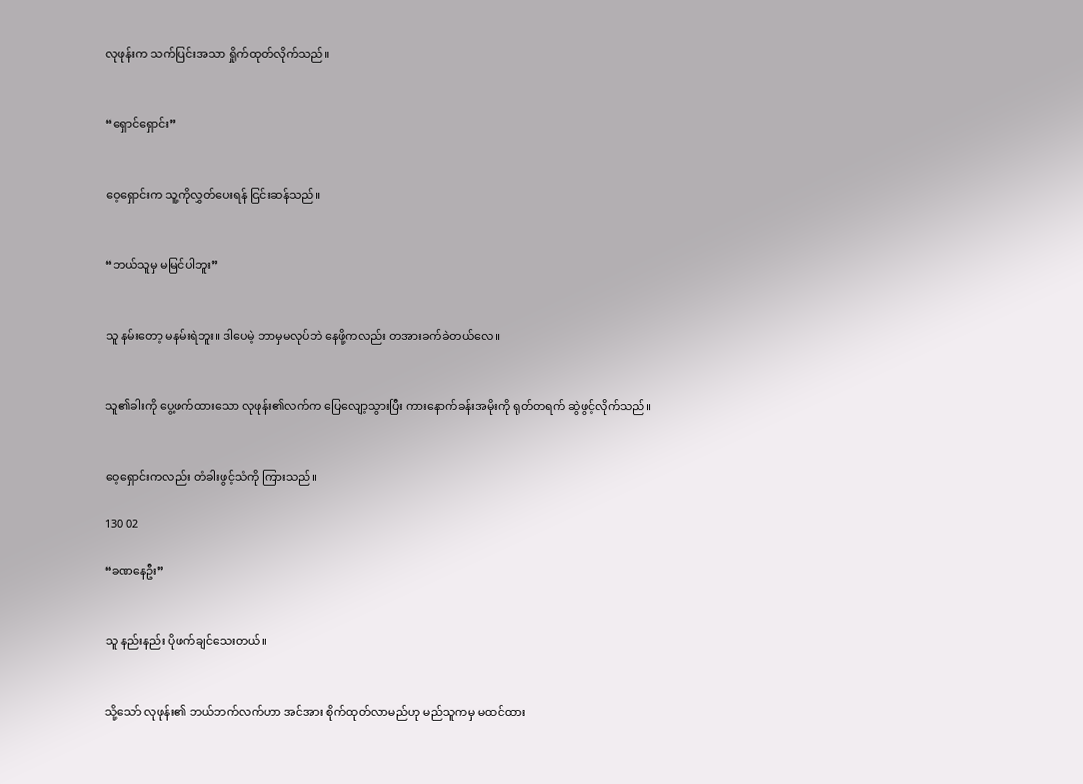လုဖုန်းက သက်ပြင်းအသာ ရှိုက်ထုတ်လိုက်သည်။


“ရှောင်ရှောင်း”


ဝေ့ရှောင်းက သူ့ကိုလွှတ်ပေးရန် ငြင်းဆန်သည်။


“ဘယ်သူမှ မမြင်ပါဘူး”


သူ နမ်းတော့ မနမ်းရဲဘူး။ ဒါပေမဲ့ ဘာမှမလုပ်ဘဲ နေဖို့ကလည်း တအားခက်ခဲတယ်လေ။


သူ၏ခါးကို ပွေ့ဖက်ထားသော လုဖုန်း၏လက်က ပြေလျော့သွားပြီး ကားနောက်ခန်းအမိုးကို ရုတ်တရက် ဆွဲဖွင့်လိုက်သည်။


ဝေ့ရှောင်းကလည်း တံခါးဖွင့်သံကို ကြားသည်။

130 02

“ခဏနေဦး”


သူ နည်းနည်း ပိုဖက်ချင်သေးတယ်။


သို့သော် လုဖုန်း၏ ဘယ်ဘက်လက်ဟာ အင်အား စိုက်ထုတ်လာမည်ဟု မည်သူကမှ မထင်ထား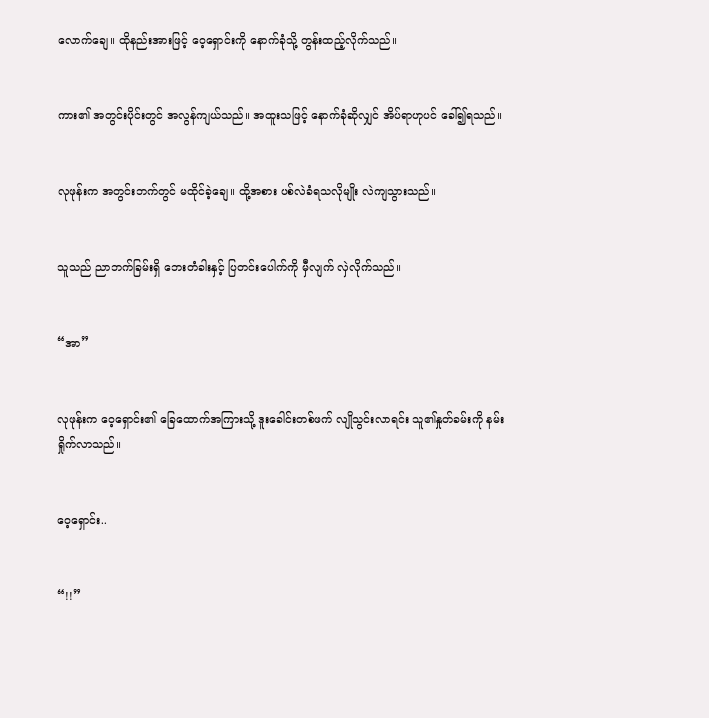လောက်ချေ။ ထိုနည်းအားဖြင့် ဝေ့ရှောင်းကို နောက်ခုံသို့ တွန်းထည့်လိုက်သည်။


ကား၏ အတွင်းပိုင်းတွင် အလွန်ကျယ်သည်။ အထူးသဖြင့် နောက်ခုံဆိုလျှင် အိပ်ရာဟုပင် ခေါ်၍ရသည်။


လုဖုန်းက အတွင်းဘက်တွင် မထိုင်ခဲ့ချေ။ ထို့အစား ပစ်လဲခံရသလိုမျိုး လဲကျသွားသည်။


သူသည် ညာဘက်ခြမ်းရှိ ဘေးတံခါးနှင့် ပြတင်းပေါက်ကို မှီလျက် လှဲလိုက်သည်။


“အာ”


လုဖုန်းက ဝေ့ရှောင်း၏ ခြေထောက်အကြားသို့ ဒူးခေါင်းတစ်ဖက် လျိုသွင်းလာရင်း သူ၏နှုတ်ခမ်းကို နမ်းရှိုက်လာသည်။


ဝေ့ရှောင်း..


“!!”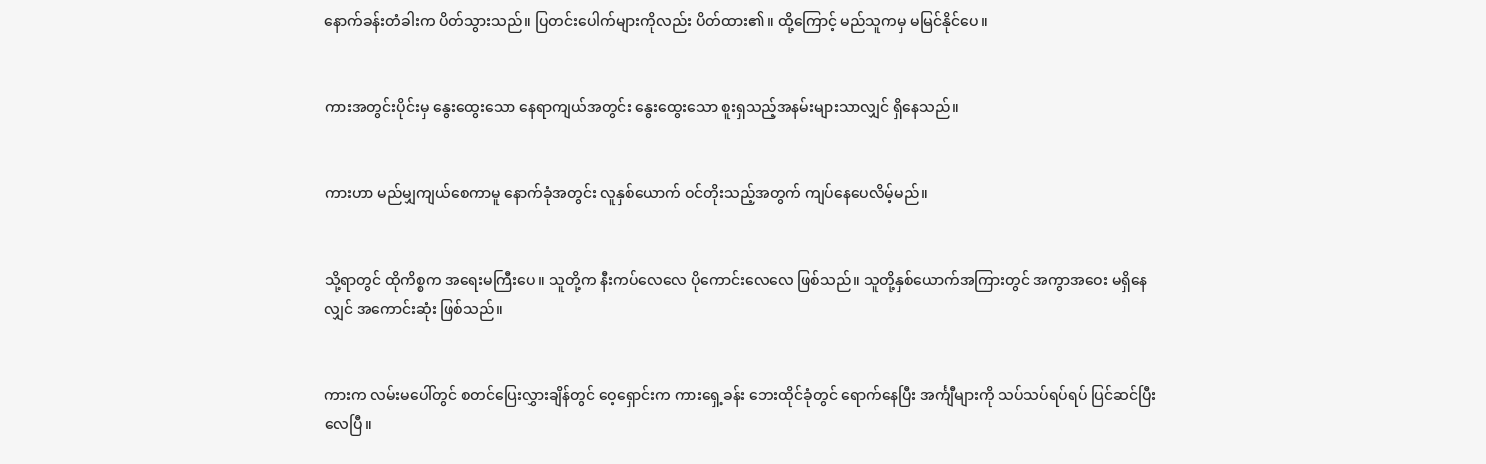နောက်ခန်းတံခါးက ပိတ်သွားသည်။ ပြတင်းပေါက်များကိုလည်း ပိတ်ထား၏။ ထို့ကြောင့် မည်သူကမှ မမြင်နိုင်ပေ။


ကားအတွင်းပိုင်းမှ နွေးထွေးသော နေရာကျယ်အတွင်း နွေးထွေးသော စူးရှသည့်အနမ်းများသာလျှင် ရှိနေသည်။


ကားဟာ မည်မျှကျယ်စေကာမူ နောက်ခုံအတွင်း လူနှစ်ယောက် ဝင်တိုးသည့်အတွက် ကျပ်နေပေလိမ့်မည်။


သို့ရာတွင် ထိုကိစ္စက အရေးမကြီးပေ။ သူတို့က နီးကပ်လေလေ ပိုကောင်းလေလေ ဖြစ်သည်။ သူတို့နှစ်ယောက်အကြားတွင် အကွာအဝေး မရှိနေလျှင် အကောင်းဆုံး ဖြစ်သည်။


ကားက လမ်းမပေါ်တွင် စတင်ပြေးလွှားချိန်တွင် ဝေ့ရှောင်းက ကားရှေ့ခန်း ဘေးထိုင်ခုံတွင် ရောက်နေပြီး အင်္ကျီများကို သပ်သပ်ရပ်ရပ် ပြင်ဆင်ပြီးလေပြီ။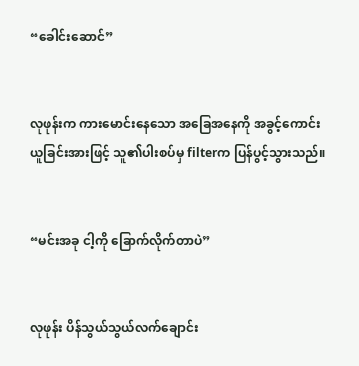“ခေါင်းဆောင်”


လုဖုန်းက ကားမောင်းနေသော အခြေအနေကို အခွင့်ကောင်း ယူခြင်းအားဖြင့် သူ၏ပါးစပ်မှ filterက ပြန်ပွင့်သွားသည်။


“မင်းအခု ငါ့ကို ခြောက်လိုက်တာပဲ”


လုဖုန်း ပိန်သွယ်သွယ်လက်ချောင်း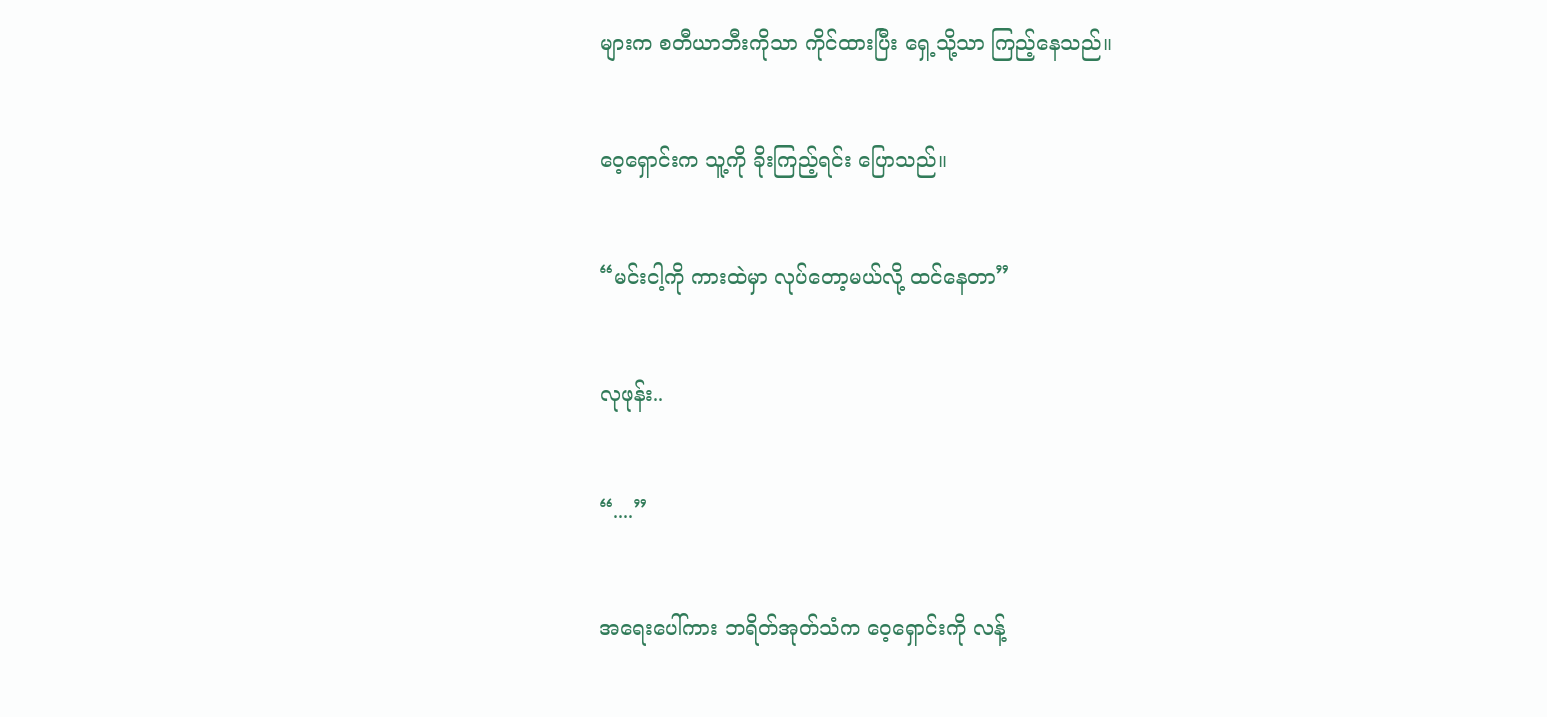များက စတီယာဘီးကိုသာ ကိုင်ထားပြီး ရှေ့သို့သာ ကြည့်နေသည်။


ဝေ့ရှောင်းက သူ့ကို ခိုးကြည့်ရင်း ပြောသည်။


“မင်းငါ့ကို ကားထဲမှာ လုပ်တော့မယ်လို့ ထင်နေတာ”


လုဖုန်း..


“....”


အရေးပေါ်ကား ဘရိတ်အုတ်သံက ဝေ့ရှောင်းကို လန့်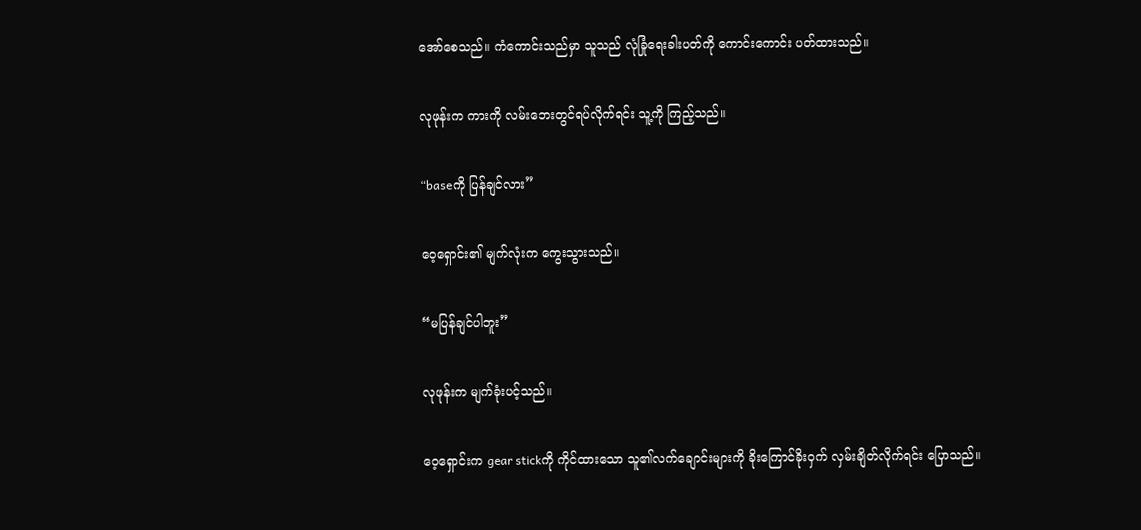အော်စေသည်။ ကံကောင်းသည်မှာ သူသည် လုံခြုံရေးခါးပတ်ကို ကောင်းကောင်း ပတ်ထားသည်။


လုဖုန်းက ကားကို လမ်းဘေးတွင်ရပ်လိုက်ရင်း သူ့ကို ကြည့်သည်။


“baseကို ပြန်ချင်လား”


ဝေ့ရှောင်း၏ မျက်လုံးက ကွေးသွားသည်။


“မပြန်ချင်ပါဘူး”


လုဖုန်းက မျက်ခုံးပင့်သည်။


ဝေ့ရှောင်းက gear stickကို ကိုင်ထားသော သူ၏လက်ချောင်းများကို ခိုးကြောင်ခိုးဝှက် လှမ်းချိတ်လိုက်ရင်း ပြောသည်။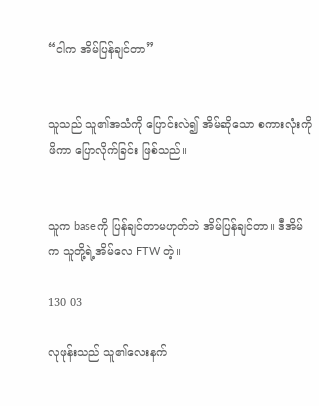“ငါက အိမ်ပြန်ချင်တာ”


သူသည် သူ၏အသံကို ပြောင်းလဲ၍ အိမ်ဆိုသော စကားလုံးကို ဖိကာ ပြောလိုက်ခြင်း ဖြစ်သည်။


သူက baseကို ပြန်ချင်တာမဟုတ်ဘဲ အိမ်ပြန်ချင်တာ။ ဒီအိမ်က သူတို့ရဲ့အိမ်လေ FTW တဲ့။

130 03

လုဖုန်းသည် သူ၏လေးနက်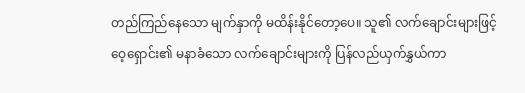တည်ကြည်နေသော မျက်နှာကို မထိန်းနိုင်တော့ပေ။ သူ၏ လက်ချောင်းများဖြင့် ဝေ့ရှောင်း၏ မနာခံသော လက်ချောင်းများကို ပြန်လည်ယှက်နွှယ်ကာ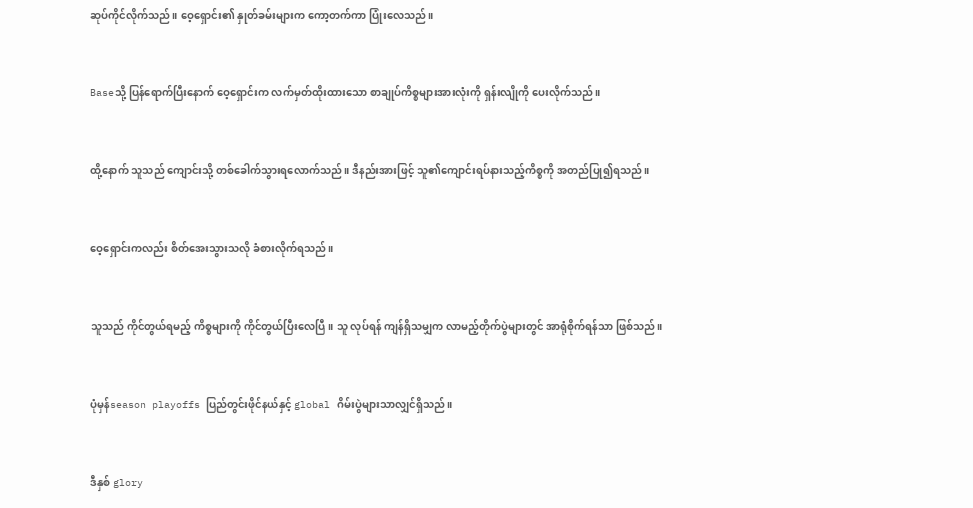ဆုပ်ကိုင်လိုက်သည်။ ဝေ့ရှောင်း၏ နှုတ်ခမ်းများက ကော့တက်ကာ ပြုံးလေသည်။


Baseသို့ ပြန်ရောက်ပြီးနောက် ဝေ့ရှောင်းက လက်မှတ်ထိုးထားသော စာချုပ်ကိစ္စများအားလုံးကို ရှန်းလျိုကို ပေးလိုက်သည်။


ထို့နောက် သူသည် ကျောင်းသို့ တစ်ခေါက်သွားရလောက်သည်။ ဒီနည်းအားဖြင့် သူ၏ကျောင်းရပ်နားသည့်ကိစ္စကို အတည်ပြု၍ရသည်။


ဝေ့ရှောင်းကလည်း စိတ်အေးသွားသလို ခံစားလိုက်ရသည်။


သူသည် ကိုင်တွယ်ရမည့် ကိစ္စများကို ကိုင်တွယ်ပြီးလေပြီ။ သူ လုပ်ရန် ကျန်ရှိသမျှက လာမည့်တိုက်ပွဲများတွင် အာရုံစိုက်ရန်သာ ဖြစ်သည်။


ပုံမှန်season playoffs ပြည်တွင်းဖိုင်နယ်နှင့် global ဂိမ်းပွဲများသာလျှင်ရှိသည်။


ဒီနှစ် glory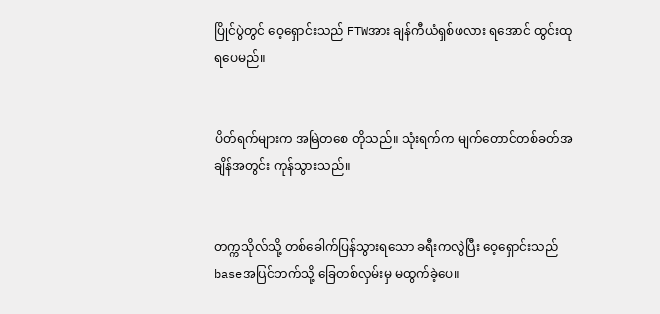ပြိုင်ပွဲတွင် ဝေ့ရှောင်းသည် FTWအား ချန်ကီယံရှစ်ဖလား ရအောင် ထွင်းထုရပေမည်။


ပိတ်ရက်များက အမြဲတစေ တိုသည်။ သုံးရက်က မျက်တောင်တစ်ခတ်အချိန်အတွင်း ကုန်သွားသည်။


တက္ကသိုလ်သို့ တစ်ခေါက်ပြန်သွားရသော ခရီးကလွဲပြီး ဝေ့ရှောင်းသည် baseအပြင်ဘက်သို့ ခြေတစ်လှမ်းမှ မထွက်ခဲ့ပေ။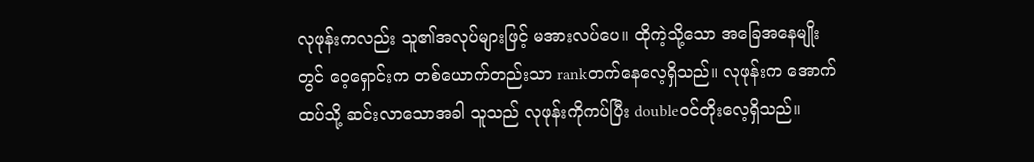လုဖုန်းကလည်း သူ၏အလုပ်များဖြင့် မအားလပ်ပေ။ ထိုကဲ့သို့သော အခြေအနေမျိုးတွင် ဝေ့ရှောင်းက တစ်ယောက်တည်းသာ rankတက်နေလေ့ရှိသည်။ လုဖုန်းက အောက်ထပ်သို့ ဆင်းလာသောအခါ သူသည် လုဖုန်းကိုကပ်ပြီး doubleဝင်တိုးလေ့ရှိသည်။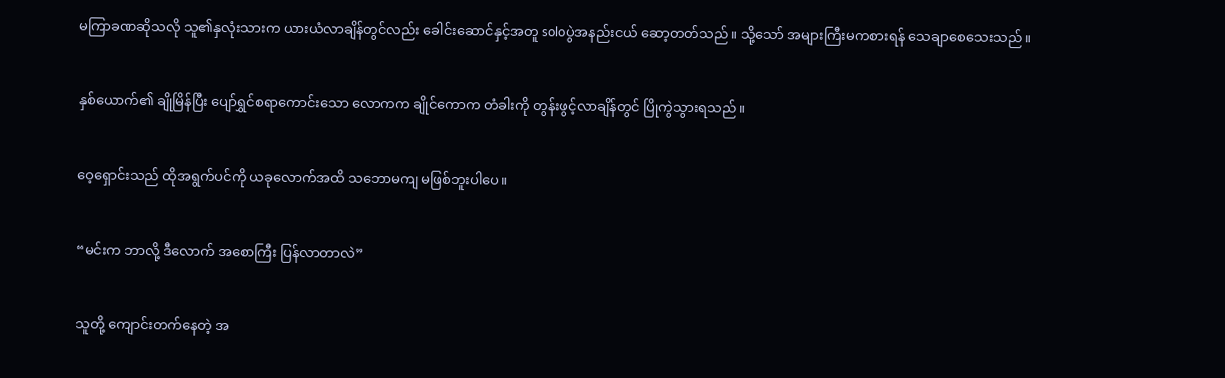မကြာခဏဆိုသလို သူ၏နှလုံးသားက ယားယံလာချိန်တွင်လည်း ခေါင်းဆောင်နှင့်အတူ soloပွဲအနည်းငယ် ဆော့တတ်သည်။ သို့သော် အများကြီးမကစားရန် သေချာစေသေးသည်။


နှစ်ယောက်၏ ချိုမြိန်ပြီး ပျော်ရွှင်စရာကောင်းသော လောကက ချိုင်ကောက တံခါးကို တွန်းဖွင့်လာချိန်တွင် ပြိုကွဲသွားရသည်။


ဝေ့ရှောင်းသည် ထိုအရွက်ပင်ကို ယခုလောက်အထိ သဘောမကျ မဖြစ်ဘူးပါပေ။


“မင်းက ဘာလို့ ဒီလောက် အစောကြီး ပြန်လာတာလဲ”


သူတို့ ကျောင်းတက်နေတဲ့ အ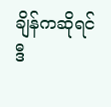ချိန်ကဆိုရင် ဒီ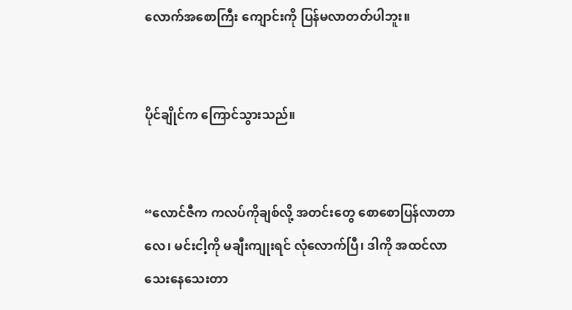လောက်အစောကြီး ကျောင်းကို ပြန်မလာတတ်ပါဘူး။


ပိုင်ချိုင်က ကြောင်သွားသည်။


“လောင်ဇီက ကလပ်ကိုချစ်လို့ အတင်းတွေ စောစောပြန်လာတာလေ၊ မင်းငါ့ကို မချီးကျုးရင် လုံလောက်ပြီ၊ ဒါကို အထင်လာသေးနေသေးတာ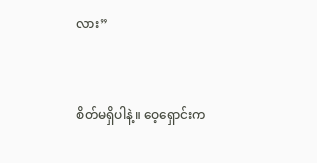လား”


စိတ်မရှိပါနဲ့။ ဝေ့ရှောင်းက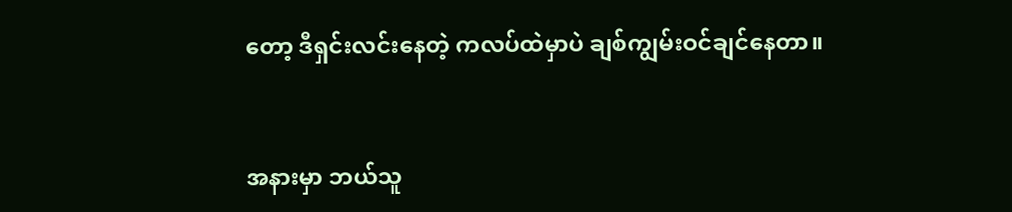တော့ ဒီရှင်းလင်းနေတဲ့ ကလပ်ထဲမှာပဲ ချစ်ကျွမ်းဝင်ချင်နေတာ။


အနားမှာ ဘယ်သူ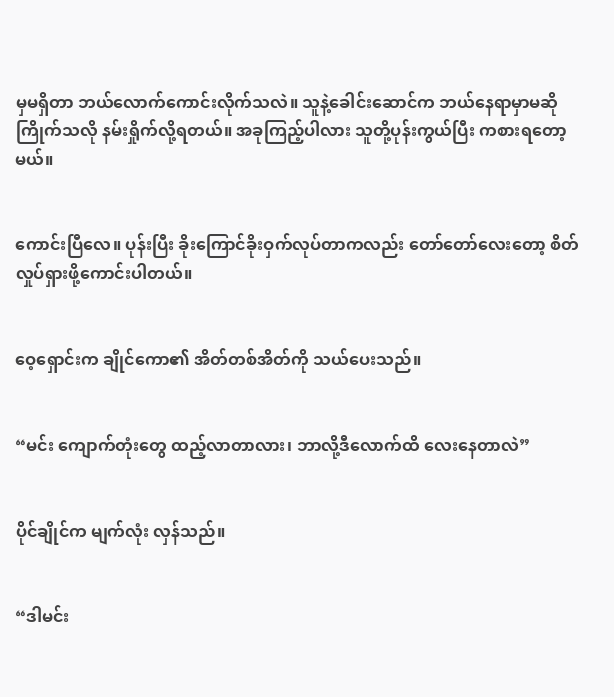မှမရှိတာ ဘယ်လောက်ကောင်းလိုက်သလဲ။ သူနဲ့ခေါင်းဆောင်က ဘယ်နေရာမှာမဆို ကြိုက်သလို နမ်းရှိုက်လို့ရတယ်။ အခုကြည့်ပါလား သူတို့ပုန်းကွယ်ပြီး ကစားရတော့မယ်။


ကောင်းပြီလေ။ ပုန်းပြီး ခိုးကြောင်ခိုးဝှက်လုပ်တာကလည်း တော်တော်လေးတော့ စိတ်လှုပ်ရှားဖို့ကောင်းပါတယ်။


ဝေ့ရှောင်းက ချိုင်ကော၏ အိတ်တစ်အိတ်ကို သယ်ပေးသည်။


“မင်း ကျောက်တုံးတွေ ထည့်လာတာလား၊ ဘာလို့ဒီလောက်ထိ လေးနေတာလဲ”


ပိုင်ချိုင်က မျက်လုံး လှန်သည်။


“ဒါမင်း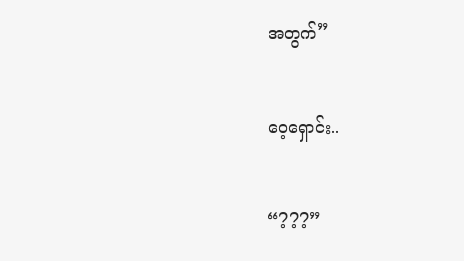အတွက်”


ဝေ့ရှောင်း..


“???”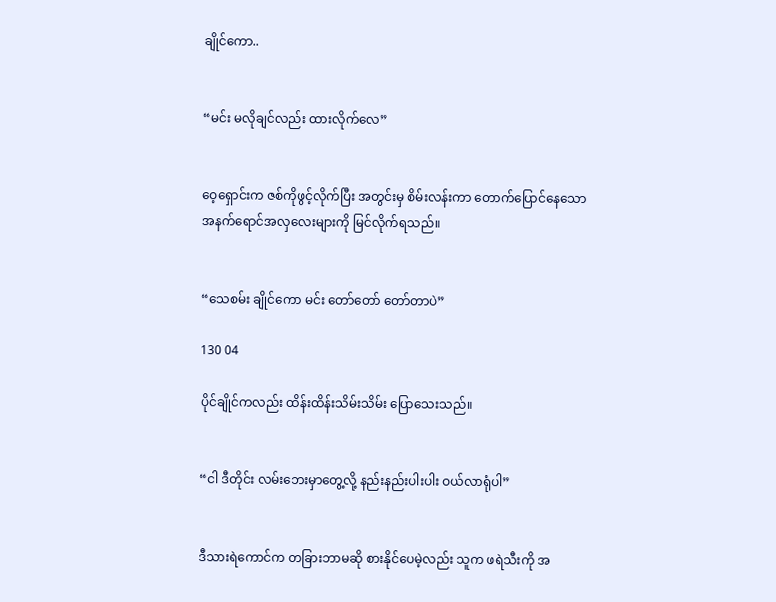ချိုင်ကော..


“မင်း မလိုချင်လည်း ထားလိုက်လေ”


ဝေ့ရှောင်းက ဇစ်ကိုဖွင့်လိုက်ပြီး အတွင်းမှ စိမ်းလန်းကာ တောက်ပြောင်နေသော အနက်ရောင်အလှလေးများကို မြင်လိုက်ရသည်။


“သေစမ်း ချိုင်ကော မင်း တော်တော် တော်တာပဲ”

130 04

ပိုင်ချိုင်ကလည်း ထိန်းထိန်းသိမ်းသိမ်း ပြောသေးသည်။


“ငါ ဒီတိုင်း လမ်းဘေးမှာတွေ့လို့ နည်းနည်းပါးပါး ဝယ်လာရုံပါ”


ဒီသားရဲကောင်က တခြားဘာမဆို စားနိုင်ပေမဲ့လည်း သူက ဖရဲသီးကို အ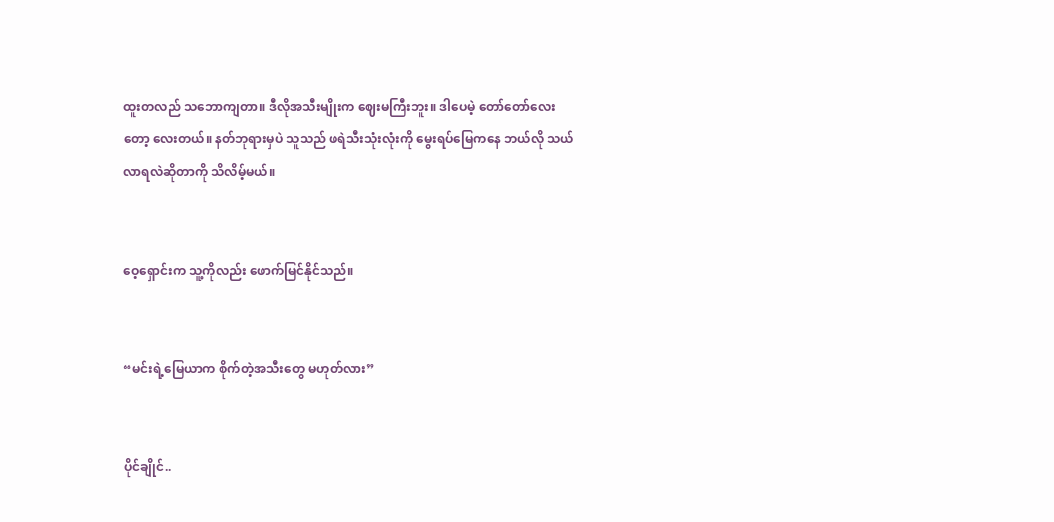ထူးတလည် သဘောကျတာ။ ဒီလိုအသီးမျိုးက ဈေးမကြီးဘူး။ ဒါပေမဲ့ တော်တော်လေးတော့ လေးတယ်။ နတ်ဘုရားမှပဲ သူသည် ဖရဲသီးသုံးလုံးကို မွေးရပ်မြေကနေ ဘယ်လို သယ်လာရလဲဆိုတာကို သိလိမ့်မယ်။


ဝေ့ရှောင်းက သူ့ကိုလည်း ဖောက်မြင်နိုင်သည်။


“မင်းရဲ့မြေယာက စိုက်တဲ့အသီးတွေ မဟုတ်လား”


ပိုင်ချိုင်..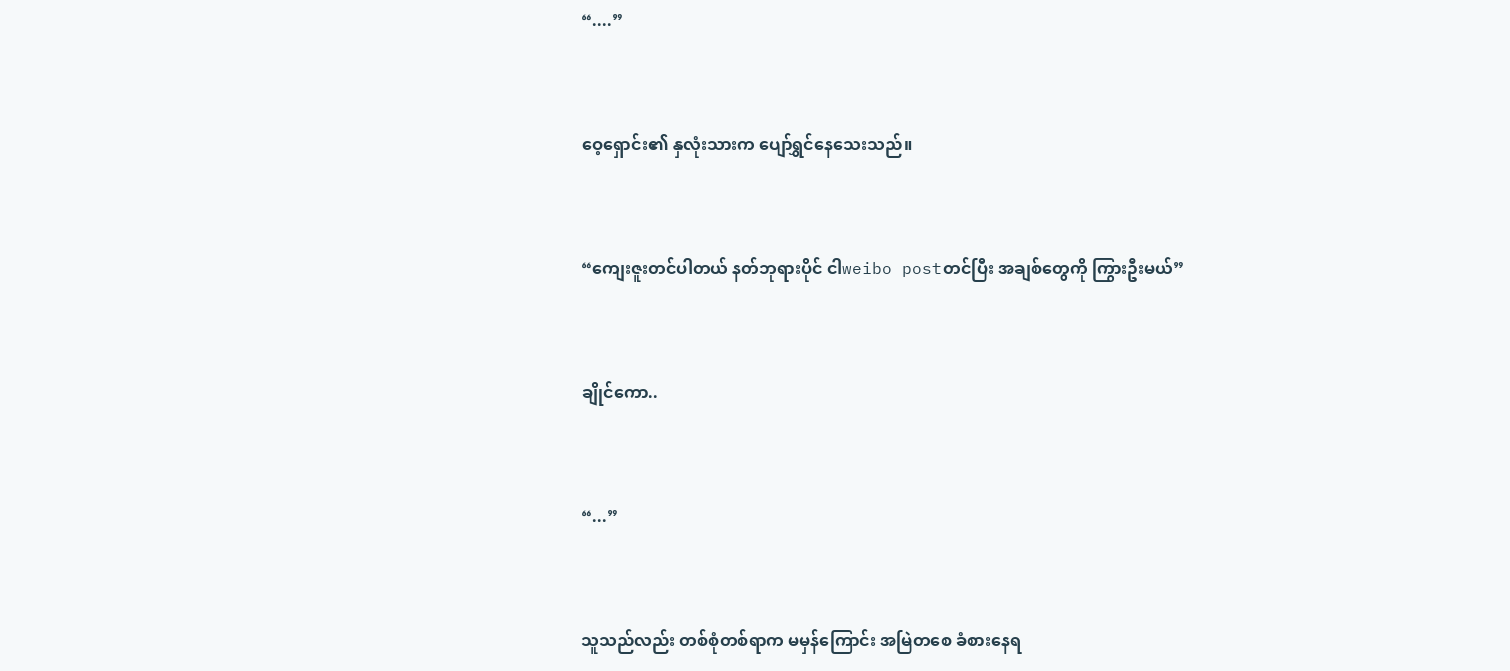“....”


ဝေ့ရှောင်း၏ နှလုံးသားက ပျော်ရွှင်နေသေးသည်။


“ကျေးဇူးတင်ပါတယ် နတ်ဘုရားပိုင် ငါweibo postတင်ပြီး အချစ်တွေကို ကြွားဦးမယ်”


ချိုင်ကော..


“...”


သူသည်လည်း တစ်စုံတစ်ရာက မမှန်ကြောင်း အမြဲတစေ ခံစားနေရ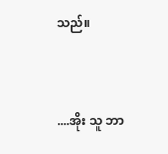သည်။


....အိုး သူ ဘာ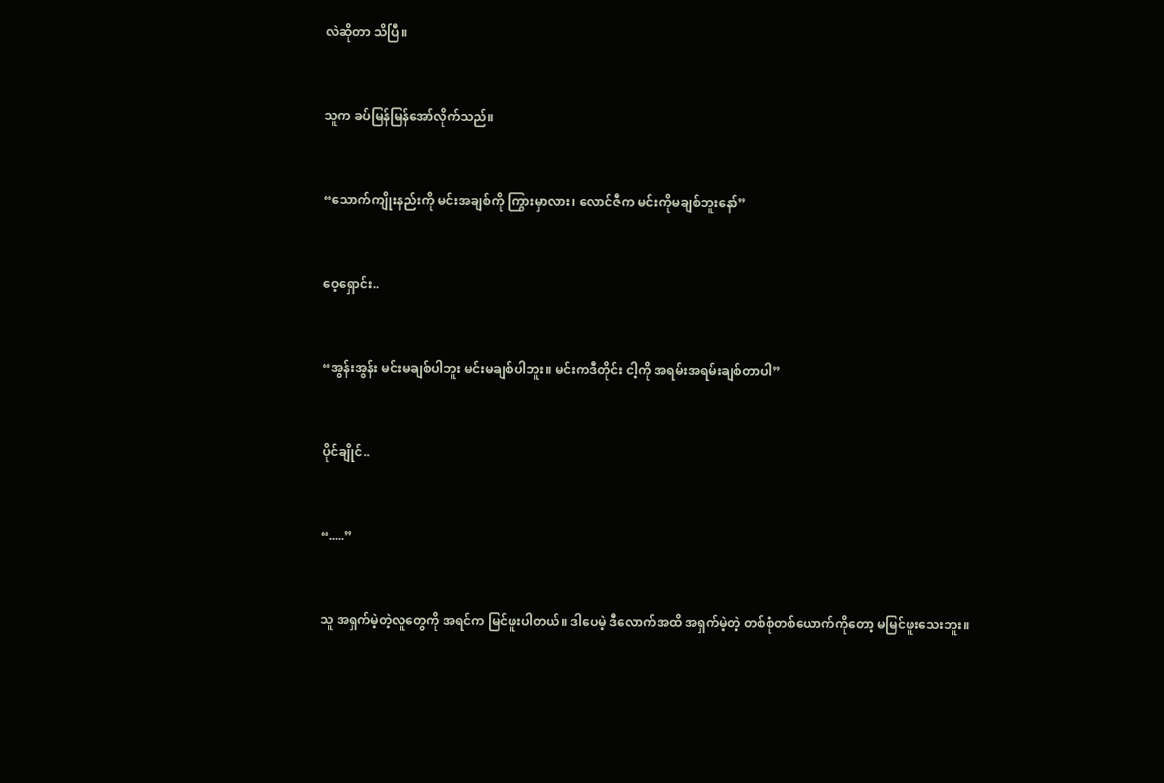လဲဆိုတာ သိပြီ။


သူက ခပ်မြန်မြန်အော်လိုက်သည်။


“သောက်ကျိုးနည်းကို မင်းအချစ်ကို ကြွားမှာလား၊ လောင်ဇီက မင်းကိုမချစ်ဘူးနော်”


ဝေ့ရှောင်း..


“အွန်းအွန်း မင်းမချစ်ပါဘူး မင်းမချစ်ပါဘူး။ မင်းကဒီတိုင်း ငါ့ကို အရမ်းအရမ်းချစ်တာပါ”


ပိုင်ချိုင်..


“.....”


သူ အရှက်မဲ့တဲ့လူတွေကို အရင်က မြင်ဖူးပါတယ်။ ဒါပေမဲ့ ဒီလောက်အထိ အရှက်မဲ့တဲ့ တစ်စုံတစ်ယောက်ကိုတော့ မမြင်ဖူးသေးဘူး။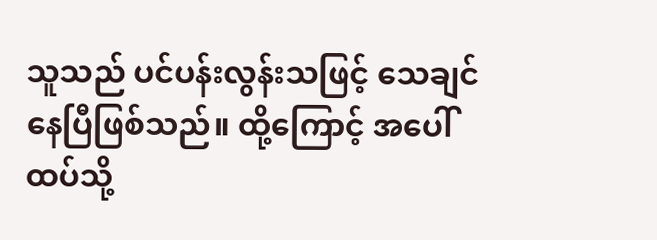သူသည် ပင်ပန်းလွန်းသဖြင့် သေချင်နေပြီဖြစ်သည်။ ထို့ကြောင့် အပေါ်ထပ်သို့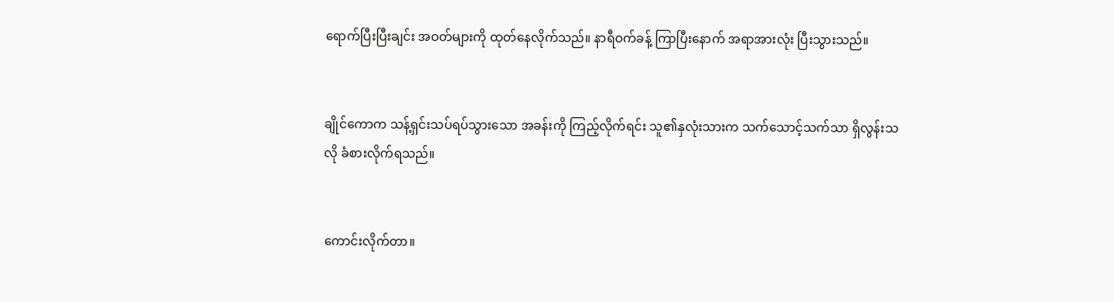ရောက်ပြီးပြီးချင်း အဝတ်များကို ထုတ်နေလိုက်သည်။ နာရီဝက်ခန့် ကြာပြီးနောက် အရာအားလုံး ပြီးသွားသည်။


ချိုင်ကောက သန့်ရှင်းသပ်ရပ်သွားသော အခန်းကို ကြည့်လိုက်ရင်း သူ၏နှလုံးသားက သက်သောင့်သက်သာ ရှိလွန်းသလို ခံစားလိုက်ရသည်။


ကောင်းလိုက်တာ။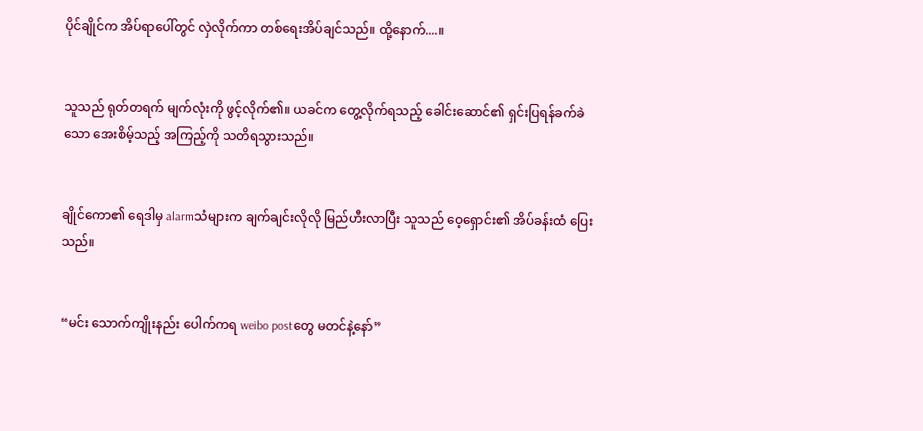ပိုင်ချိုင်က အိပ်ရာပေါ်တွင် လှဲလိုက်ကာ တစ်ရေးအိပ်ချင်သည်။ ထို့နောက်....။


သူသည် ရုတ်တရက် မျက်လုံးကို ဖွင့်လိုက်၏။ ယခင်က တွေ့လိုက်ရသည့် ခေါင်းဆောင်၏ ရှင်းပြရန်ခက်ခဲသော အေးစိမ့်သည့် အကြည့်ကို သတိရသွားသည်။


ချိုင်ကော၏ ရေဒါမှ alarmသံများက ချက်ချင်းလိုလို မြည်ဟီးလာပြီး သူသည် ဝေ့ရှောင်း၏ အိပ်ခန်းထံ ပြေးသည်။


“မင်း သောက်ကျိုးနည်း ပေါက်ကရ weibo postတွေ မတင်နဲ့နော်”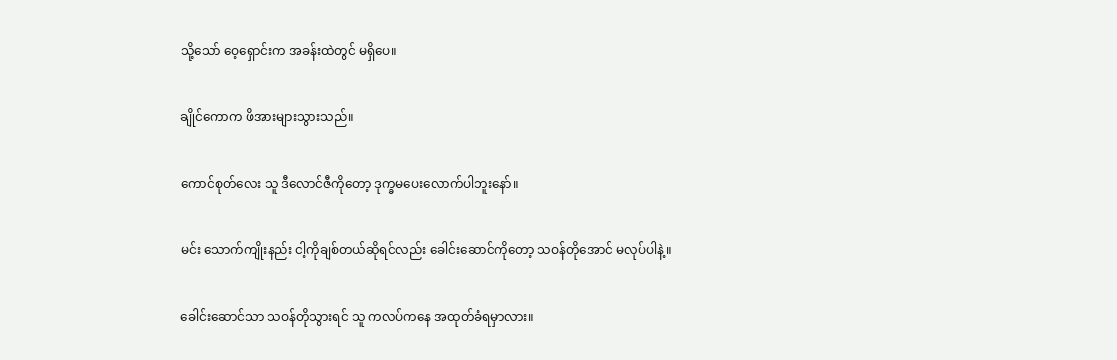သို့သော် ဝေ့ရှောင်းက အခန်းထဲတွင် မရှိပေ။


ချိုင်ကောက ဖိအားများသွားသည်။


ကောင်စုတ်လေး သူ ဒီလောင်ဇီကိုတော့ ဒုက္ခမပေးလောက်ပါဘူးနော်။


မင်း သောက်ကျိုးနည်း ငါ့ကိုချစ်တယ်ဆိုရင်လည်း ခေါင်းဆောင်ကိုတော့ သဝန်တိုအောင် မလုပ်ပါနဲ့။


ခေါင်းဆောင်သာ သဝန်တိုသွားရင် သူ ကလပ်ကနေ အထုတ်ခံရမှာလား။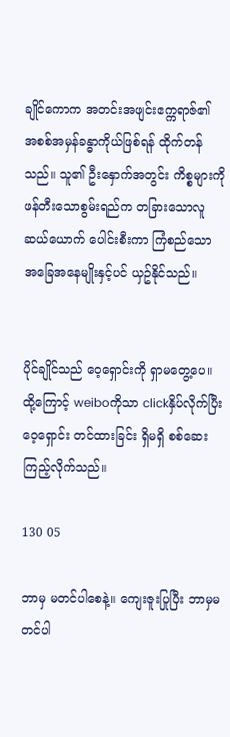ချိုင်ကောက အတင်းအဖျင်းဧက္ကရာဇ်၏ အစစ်အမှန်ခန္ဓာကိုယ်ဖြစ်ရန် ထိုက်တန်သည်။ သူ၏ ဦးနှောက်အတွင်း ကိစ္စများကို ဖန်တီးသောစွမ်းရည်က တခြားသောလူဆယ်ယောက် ပေါင်းစီးကာ ကြံစည်သော အခြေအနေမျိုးနှင့်ပင် ယှဥ်နိုင်သည်။


ပိုင်ချိုင်သည် ဝေ့ရှောင်းကို ရှာမတွေ့ပေ။ ထို့ကြောင့် weiboကိုသာ clickနှိပ်လိုက်ပြီး ဝေ့ရှောင်း တင်ထားခြင်း ရှိမရှိ စစ်ဆေးကြည့်လိုက်သည်။

130 05

ဘာမှ မတင်ပါစေနဲ့။ ကျေးဇူးပြုပြီး ဘာမှမတင်ပါ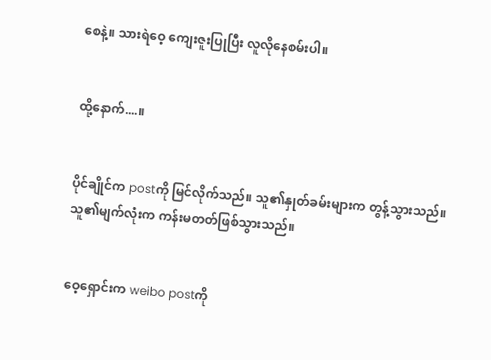စေနဲ့။ သားရဲဝေ့ ကျေးဇူးပြုပြီး လူလိုနေစမ်းပါ။


ထို့နောက်....။


ပိုင်ချိုင်က postကို မြင်လိုက်သည်။ သူ၏နှုတ်ခမ်းများက တွန့်သွားသည်။ သူ၏မျက်လုံးက ကန်းမတတ်ဖြစ်သွားသည်။


ဝေ့ရှောင်းက weibo postကို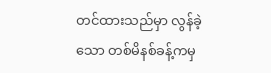တင်ထားသည်မှာ လွန်ခဲ့သော တစ်မိနစ်ခန့်ကမှ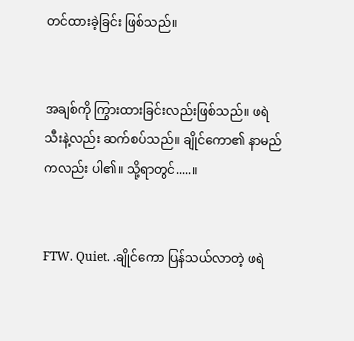တင်ထားခဲ့ခြင်း ဖြစ်သည်။


အချစ်ကို ကြွားထားခြင်းလည်းဖြစ်သည်။ ဖရဲသီးနဲ့လည်း ဆက်စပ်သည်။ ချိုင်ကော၏ နာမည်ကလည်း ပါ၏။ သို့ရာတွင်.....။


FTW. Quiet. .ချိုင်ကော ပြန်သယ်လာတဲ့ ဖရဲ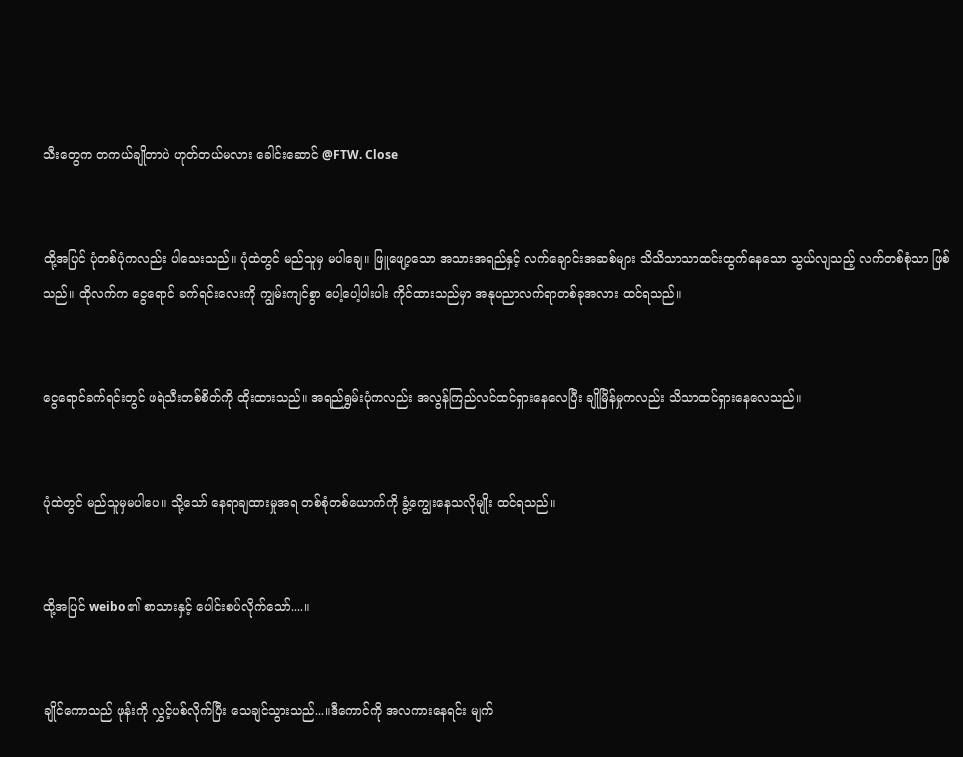သီးတွေက တကယ်ချိုတာပဲ ဟုတ်တယ်မလား ခေါင်းဆောင် @FTW. Close


ထို့အပြင် ပုံတစ်ပုံကလည်း ပါသေးသည်။ ပုံထဲတွင် မည်သူမှ မပါချေ။ ဖြူဖျော့သော အသားအရည်နှင့် လက်ချောင်းအဆစ်များ သိသိသာသာထင်းထွက်နေသော သွယ်လျသည့် လက်တစ်စုံသာ ဖြစ်သည်။ ထိုလက်က ငွေရောင် ခက်ရင်းလေးကို ကျွမ်းကျင်စွာ ပေါ့ပေါ့ပါးပါး ကိုင်ထားသည်မှာ အနုပညာလက်ရာတစ်ခုအလား ထင်ရသည်။


ငွေရောင်ခက်ရင်းတွင် ဖရဲသီးတစ်စိတ်ကို ထိုးထားသည်။ အရည်ရွှမ်းပုံကလည်း အလွန်ကြည်လင်ထင်ရှားနေလေပြီး ချိုမြိန်မှုကလည်း သိသာထင်ရှားနေလေသည်။


ပုံထဲတွင် မည်သူမှမပါပေ။ သို့သော် နေရာချထားမှုအရ တစ်စုံတစ်ယောက်ကို ခွံ့ကျွေးနေသလိုမျိုး ထင်ရသည်။


ထို့အပြင် weibo၏ စာသားနှင့် ပေါင်းစပ်လိုက်သော်....။


ချိုင်ကောသည် ဖုန်းကို လွှင့်ပစ်လိုက်ပြီး သေချင်သွားသည်...။ဒီကောင်ကို အလကားနေရင်း မျက်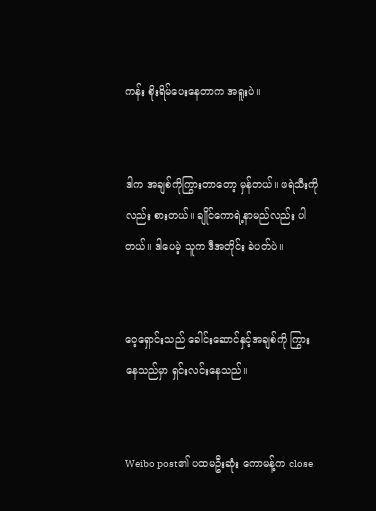ကန်း စိုးရိမ်ပေးနေတာက အရူးပဲ။


ဒါက အချစ်ကိုကြွားတာတော့ မှန်တယ်။ ဖရဲသီးကိုလည်း စားတယ်။ ချိုင်ကောရဲ့နာမည်လည်း ပါတယ်။ ဒါပေမဲ့ သူက ဒီအတိုင်း ခဲပတ်ပဲ။


ဝေ့ရှောင်းသည် ခေါင်းဆောင်နှင့်အချစ်ကို ကြွားနေသည်မှာ ရှင်းလင်းနေသည်။


Weibo post၏ ပထမဦးဆုံး ကောမန့်က close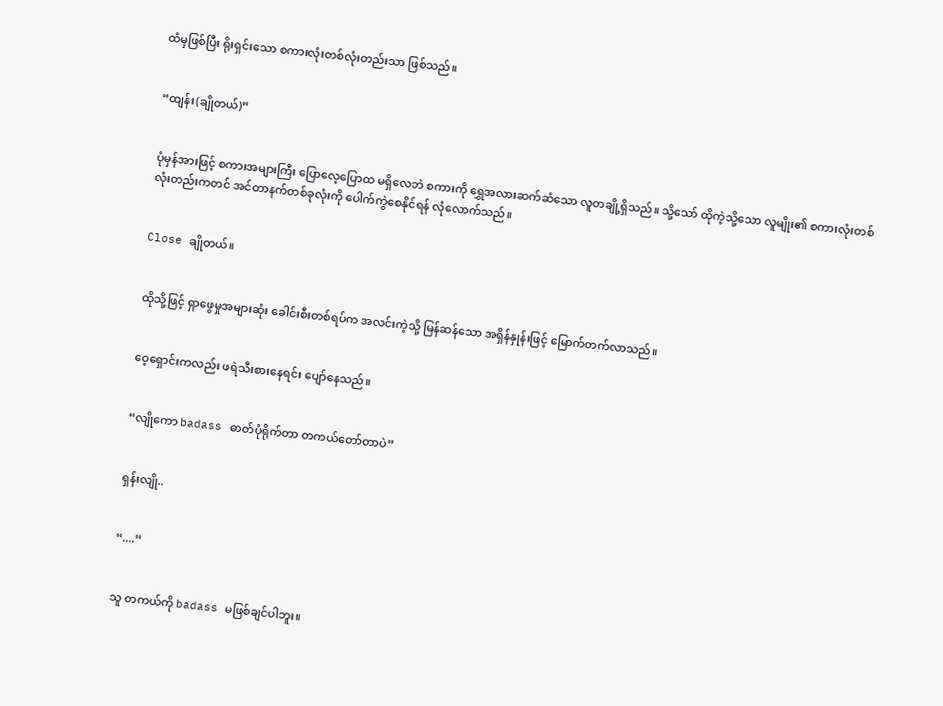ထံမှဖြစ်ပြီး ရိုးရှင်းသော စကားလုံးတစ်လုံးတည်းသာ ဖြစ်သည်။


“ထျန်း(ချိုတယ်)”


ပုံမှန်အားဖြင့် စကားအများကြီး ပြောလေ့ပြောထ မရှိလေဘဲ စကားကို ရွှေအလားဆက်ဆံသော လူတချို့ရှိသည်။ သို့သော် ထိုကဲ့သို့သော လူမျိုး၏ စကားလုံးတစ်လုံးတည်းကတင် အင်တာနက်တစ်ခုလုံးကို ပေါက်ကွဲစေနိုင်ရန် လုံလောက်သည်။


Close ချိုတယ်။


ထိုသို့ဖြင့် ရှာဖွေမှုအများဆုံး ခေါင်းစီးတစ်ရပ်က အလင်းကဲ့သို့ မြန်ဆန်သော အရှိန်နှုန်းဖြင့် မြောက်တက်လာသည်။


ဝေ့ရှောင်းကလည်း ဖရဲသီးစားနေရင်း ပျော်နေသည်။


“လျိုကော badass ဓာတ်ပုံရိုက်တာ တကယ်တော်တာပဲ”


ရှန်းလျို..


“....”


သူ တကယ်ကို badass မဖြစ်ချင်ပါဘူး။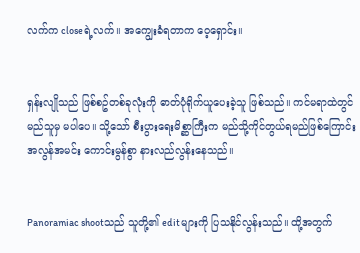လက်က closeရဲ့လက်။ အကျွေးခံရတာက ဝေ့ရှောင်း။


ရှန်းလျိုသည် ဖြစ်စဥ်တစ်ခုလုံးကို ဓာတ်ပုံရိုက်ယူပေးခဲ့သူ ဖြစ်သည်။ ကင်မရာထဲတွင် မည်သူမှ မပါပေ။ သို့သော် စီးပွားရေးမိစ္ဆာကြီးက မည်သို့ကိုင်တွယ်ရမည်ဖြစ်ကြောင်း အလွန်အမင်း ကောင်းမွန်စွာ နားလည်လွန်းနေသည်။


Panoramiac shootသည် သူတို့၏ editများကို ပြသနိုင်လွန်းသည်။ ထို့အတွက်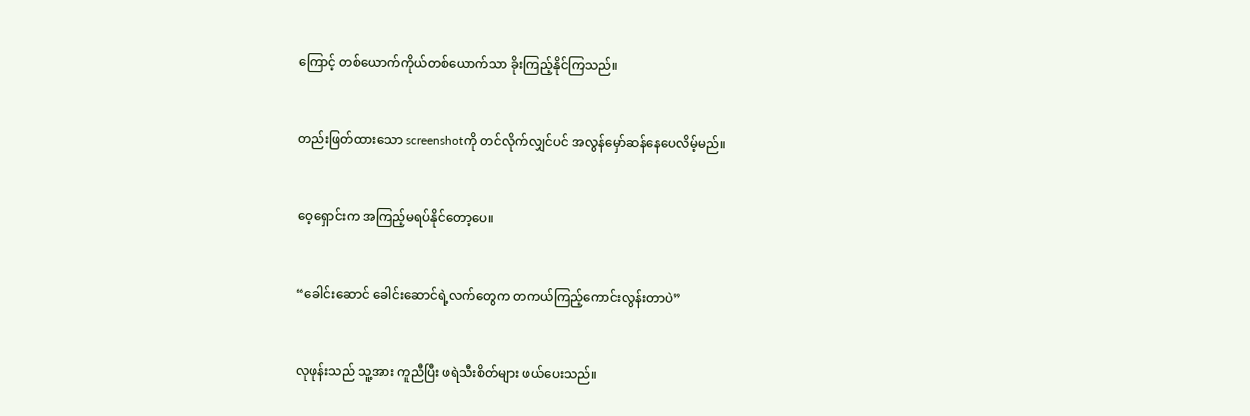ကြောင့် တစ်ယောက်ကိုယ်တစ်ယောက်သာ ခိုးကြည့်နိုင်ကြသည်။


တည်းဖြတ်ထားသော screenshotကို တင်လိုက်လျှင်ပင် အလွန်မှော်ဆန်နေပေလိမ့်မည်။


ဝေ့ရှောင်းက အကြည့်မရပ်နိုင်တော့ပေ။


“ခေါင်းဆောင် ခေါင်းဆောင်ရဲ့လက်တွေက တကယ်ကြည့်ကောင်းလွန်းတာပဲ”


လုဖုန်းသည် သူ့အား ကူညီပြီး ဖရဲသီးစိတ်များ ဖယ်ပေးသည်။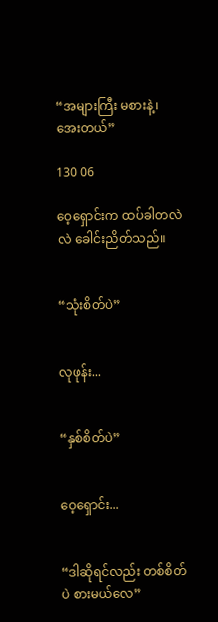“အများကြီး မစားနဲ့၊ အေးတယ်”

130 06

ဝေ့ရှောင်းက ထပ်ခါတလဲလဲ ခေါင်းညိတ်သည်။


“သုံးစိတ်ပဲ”


လုဖုန်း...


“နှစ်စိတ်ပဲ”


ဝေ့ရှောင်း...


“ဒါဆိုရင်လည်း တစ်စိတ်ပဲ စားမယ်လေ”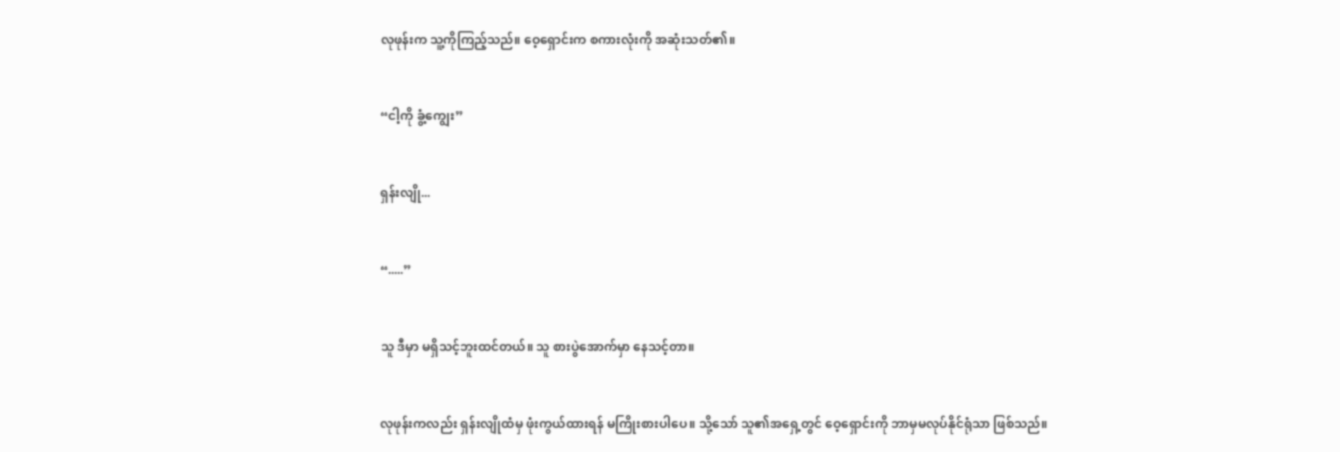လုဖုန်းက သူ့ကိုကြည့်သည်။ ဝေ့ရှောင်းက စကားလုံးကို အဆုံးသတ်၏။


“ငါ့ကို ခွံ့ကျွေး”


ရှန်းလျို...


“.....”


သူ ဒီမှာ မရှိသင့်ဘူးထင်တယ်။ သူ စားပွဲအောက်မှာ နေသင့်တာ။


လုဖုန်းကလည်း ရှန်းလျိုထံမှ ဖုံးကွယ်ထားရန် မကြိုးစားပါပေ။ သို့သော် သူ၏အရှေ့တွင် ဝေ့ရှောင်းကို ဘာမှမလုပ်နိုင်ရုံသာ ဖြစ်သည်။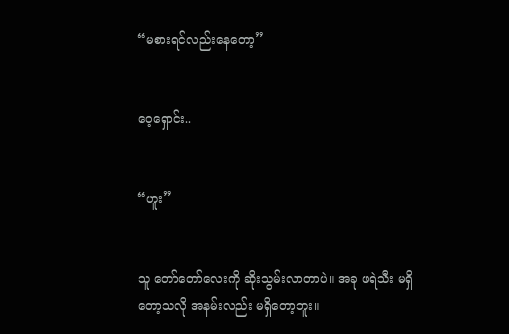“မစားရင်လည်းနေတော့”


ဝေ့ရှောင်း..


“ဟူး”


သူ တော်တော်လေးကို ဆိုးသွမ်းလာတာပဲ။ အခု ဖရဲသီး မရှိတော့သလို အနမ်းလည်း မရှိတော့ဘူး။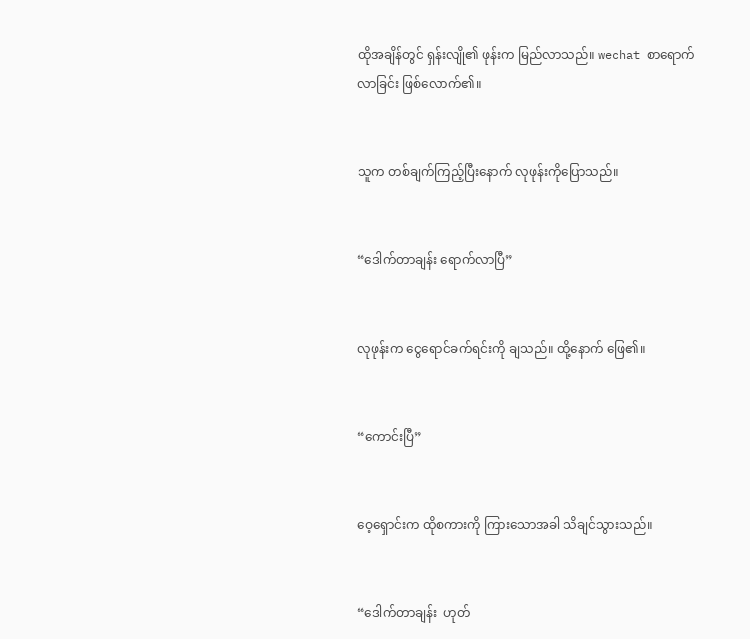ထိုအချိန်တွင် ရှန်းလျို၏ ဖုန်းက မြည်လာသည်။ wechat စာရောက်လာခြင်း ဖြစ်လောက်၏။


သူက တစ်ချက်ကြည့်ပြီးနောက် လုဖုန်းကိုပြောသည်။


“ဒေါက်တာချန်း ရောက်လာပြီ”


လုဖုန်းက ငွေရောင်ခက်ရင်းကို ချသည်။ ထို့နောက် ဖြေ၏။


“ကောင်းပြီ”


ဝေ့ရှောင်းက ထိုစကားကို ကြားသောအခါ သိချင်သွားသည်။


“ဒေါက်တာချန်း  ဟုတ်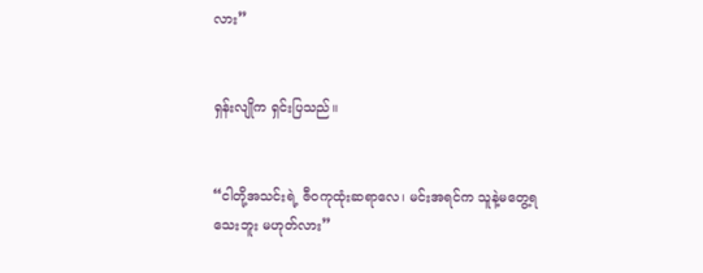လား”


ရှန်းလျိုက ရှင်းပြသည်။


“ငါတို့အသင်းရဲ့ ဇီဝကုထုံးဆရာလေ၊ မင်းအရင်က သူနဲ့မတွေ့ရသေးဘူး မဟုတ်လား”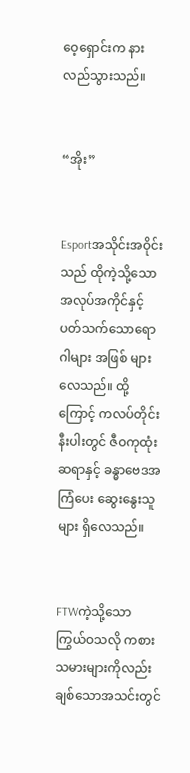ဝေ့ရှောင်းက နားလည်သွားသည်။


“အိုး”


Esportအသိုင်းအဝိုင်းသည် ထိုကဲ့သို့သော အလုပ်အကိုင်နှင့် ပတ်သက်သောရောဂါများ အဖြစ် များလေသည်။ ထို့ကြောင့် ကလပ်တိုင်းနီးပါးတွင် ဇီဝကုထုံးဆရာနှင့် ခန္ဓာဗေဒအကြံပေး ဆွေးနွေးသူများ ရှိလေသည်။


FTWကဲ့သို့သော ကြွယ်ဝသလို ကစားသမားများကိုလည်း ချစ်သောအသင်းတွင်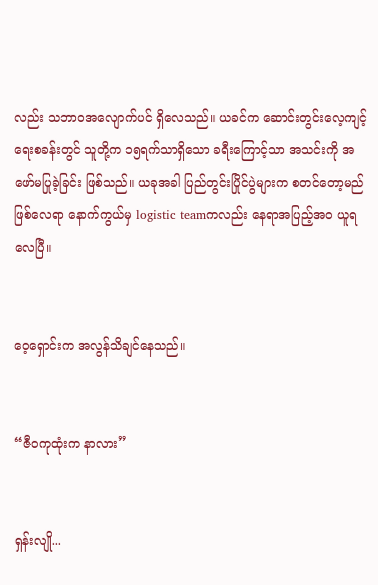လည်း သဘာဝအလျောက်ပင် ရှိလေသည်။ ယခင်က ဆောင်းတွင်းလေ့ကျင့်ရေးစခန်းတွင် သူတို့က ၁၅ရက်သာရှိသော ခရီးကြောင့်သာ အသင်းကို အဖော်မပြုခဲ့ခြင်း ဖြစ်သည်။ ယခုအခါ ပြည်တွင်းပြိုင်ပွဲများက စတင်တော့မည်ဖြစ်လေရာ နောက်ကွယ်မှ logistic teamကလည်း နေရာအပြည့်အဝ ယူရလေပြီ။


ဝေ့ရှောင်းက အလွန်သိချင်နေသည်။


“ဇီဝကုထုံးက နာလား”


ရှန်းလျို...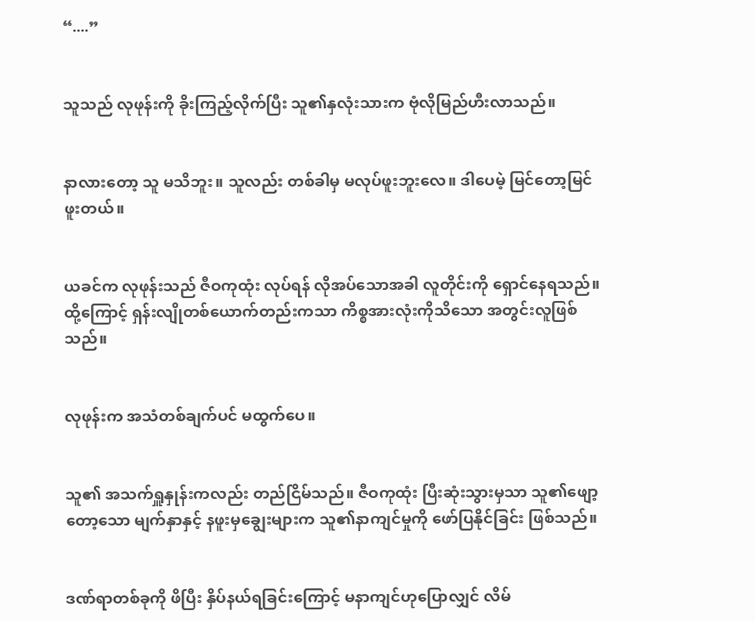“....”


သူသည် လုဖုန်းကို ခိုးကြည့်လိုက်ပြီး သူ၏နှလုံးသားက ဗုံလိုမြည်ဟီးလာသည်။


နာလားတော့ သူ မသိဘူး။ သူလည်း တစ်ခါမှ မလုပ်ဖူးဘူးလေ။ ဒါပေမဲ့ မြင်တော့မြင်ဖူးတယ်။


ယခင်က လုဖုန်းသည် ဇီဝကုထုံး လုပ်ရန် လိုအပ်သောအခါ လူတိုင်းကို ရှောင်နေရသည်။ ထို့ကြောင့် ရှန်းလျိုတစ်ယောက်တည်းကသာ ကိစ္စအားလုံးကိုသိသော အတွင်းလူဖြစ်သည်။


လုဖုန်းက အသံတစ်ချက်ပင် မထွက်ပေ။


သူ၏ အသက်ရှူနှုန်းကလည်း တည်ငြိမ်သည်။ ဇီဝကုထုံး ပြီးဆုံးသွားမှသာ သူ၏ဖျော့တော့သော မျက်နှာနှင့် နဖူးမှချွေးများက သူ၏နာကျင်မှုကို ဖော်ပြနိုင်ခြင်း ဖြစ်သည်။


ဒဏ်ရာတစ်ခုကို ဖိပြီး နှိပ်နယ်ရခြင်းကြောင့် မနာကျင်ဟုပြောလျှင် လိမ်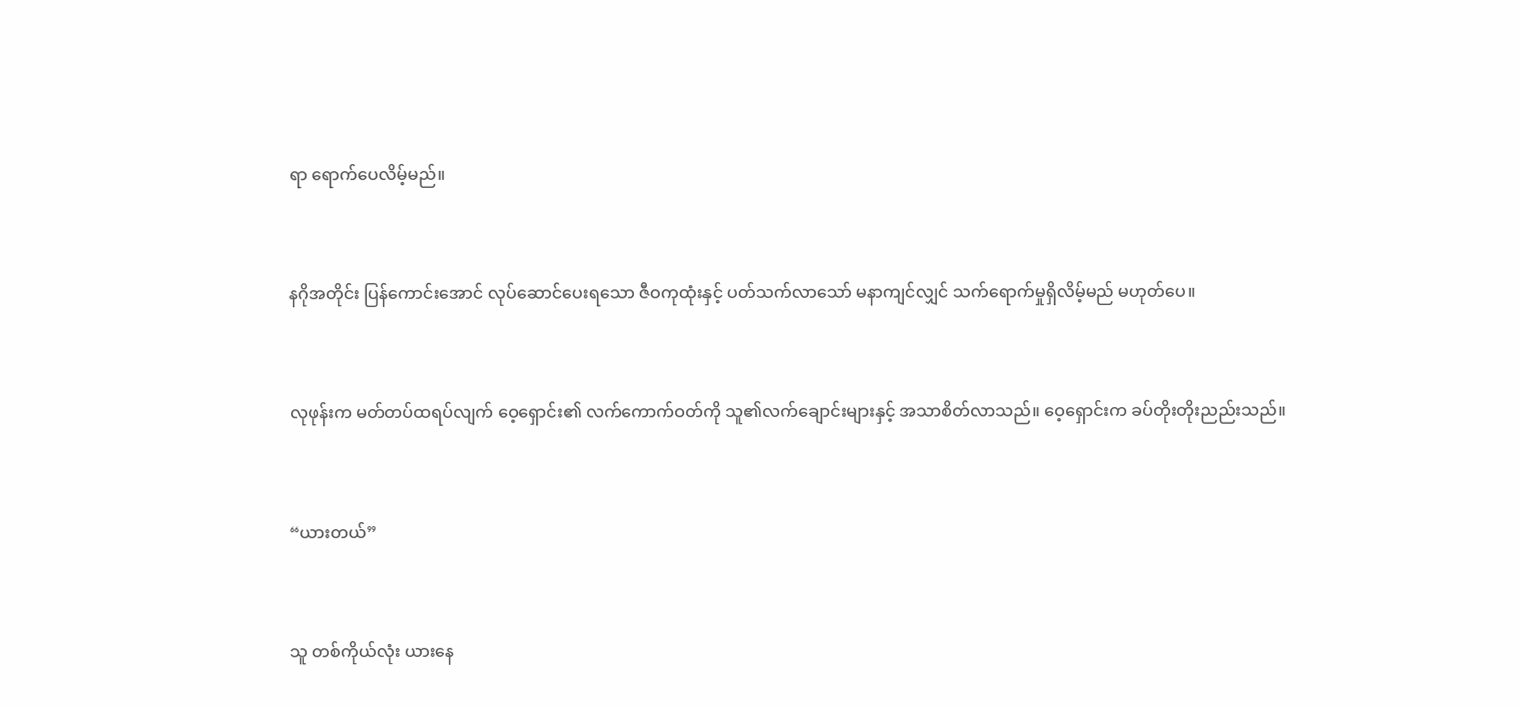ရာ ရောက်ပေလိမ့်မည်။


နဂိုအတိုင်း ပြန်ကောင်းအောင် လုပ်ဆောင်ပေးရသော ဇီဝကုထုံးနှင့် ပတ်သက်လာသော် မနာကျင်လျှင် သက်ရောက်မှုရှိလိမ့်မည် မဟုတ်ပေ။


လုဖုန်းက မတ်တပ်ထရပ်လျက် ဝေ့ရှောင်း၏ လက်ကောက်ဝတ်ကို သူ၏လက်ချောင်းများနှင့် အသာစိတ်လာသည်။ ဝေ့ရှောင်းက ခပ်တိုးတိုးညည်းသည်။


“ယားတယ်”


သူ တစ်ကိုယ်လုံး ယားနေ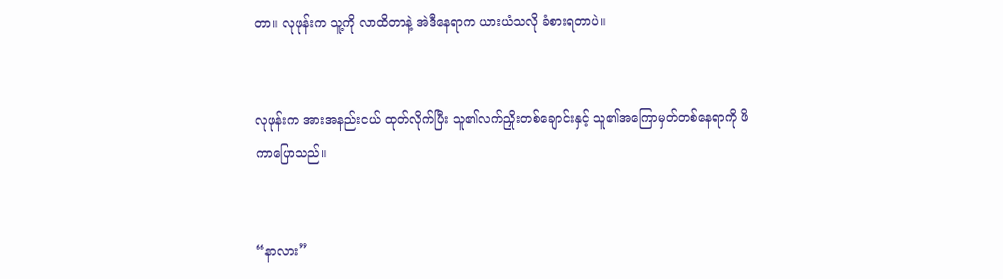တာ။ လုဖုန်းက သူ့ကို လာထိတာနဲ့ အဲဒီနေရာက ယားယံသလို ခံစားရတာပဲ။


လုဖုန်းက အားအနည်းငယ် ထုတ်လိုက်ပြီး သူ၏လက်ညှိုးတစ်ချောင်းနှင့် သူ၏အကြောမှတ်တစ်နေရာကို ဖိကာပြောသည်။


“နာလား”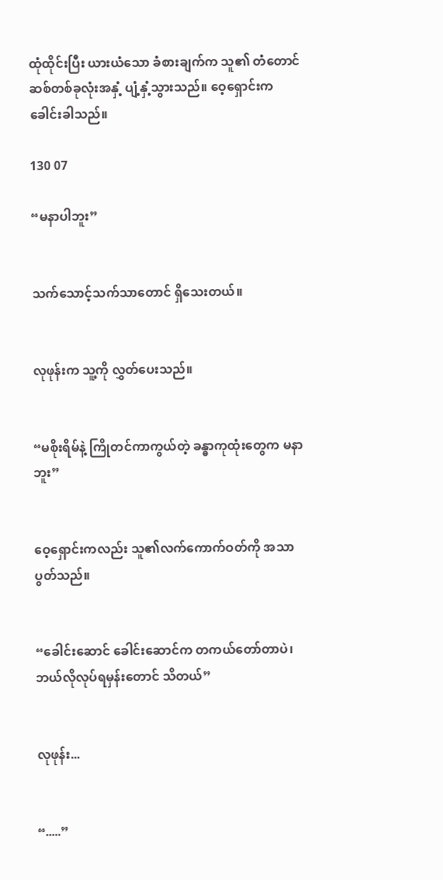ထုံထိုင်းပြီး ယားယံသော ခံစားချက်က သူ၏ တံတောင်ဆစ်တစ်ခုလုံးအနှံ့ ပျံ့နှံ့သွားသည်။ ဝေ့ရှောင်းက ခေါင်းခါသည်။

130 07

“မနာပါဘူး”


သက်သောင့်သက်သာတောင် ရှိသေးတယ်။


လုဖုန်းက သူ့ကို လွှတ်ပေးသည်။


“မစိုးရိမ်နဲ့ ကြိုတင်ကာကွယ်တဲ့ ခန္ဓာကုထုံးတွေက မနာဘူး”


ဝေ့ရှောင်းကလည်း သူ၏လက်ကောက်ဝတ်ကို အသာပွတ်သည်။


“ခေါင်းဆောင် ခေါင်းဆောင်က တကယ်တော်တာပဲ၊ ဘယ်လိုလုပ်ရမှန်းတောင် သိတယ်”


လုဖုန်း...


“.....”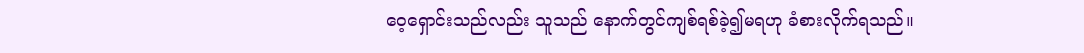ဝေ့ရှောင်းသည်လည်း သူသည် နောက်တွင်ကျစ်ရစ်ခဲ့၍မရဟု ခံစားလိုက်ရသည်။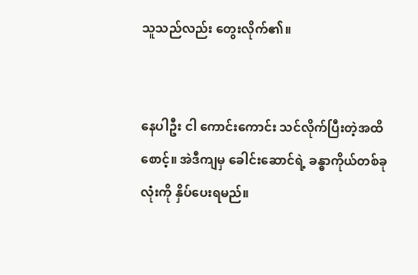သူသည်လည်း တွေးလိုက်၏။


နေပါဦး ငါ ကောင်းကောင်း သင်လိုက်ပြီးတဲ့အထိစောင့်။ အဲဒီကျမှ ခေါင်းဆောင်ရဲ့ ခန္ဓာကိုယ်တစ်ခုလုံးကို နှိပ်ပေးရမည်။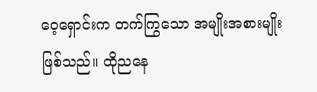ဝေ့ရှောင်းက တက်ကြွသော အမျိုးအစားမျိုး ဖြစ်သည်။ ထိုညနေ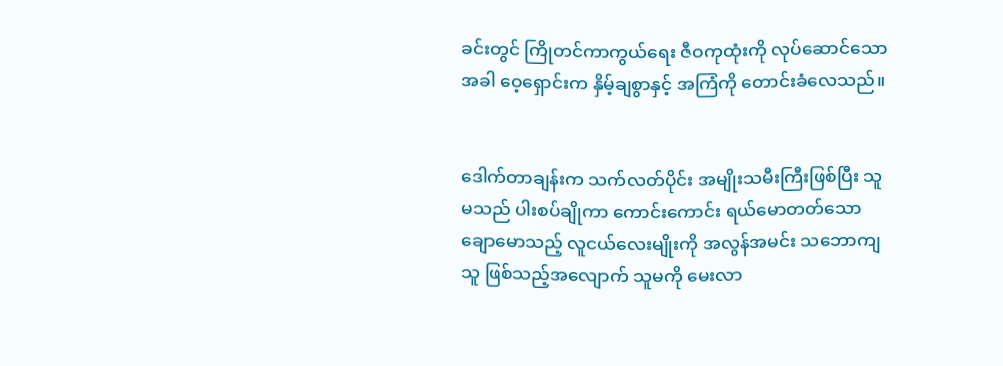ခင်းတွင် ကြိုတင်ကာကွယ်ရေး ဇီဝကုထုံးကို လုပ်ဆောင်သောအခါ ဝေ့ရှောင်းက နှိမ့်ချစွာနှင့် အကြံကို တောင်းခံလေသည်။


ဒေါက်တာချန်းက သက်လတ်ပိုင်း အမျိုးသမီးကြီးဖြစ်ပြီး သူမသည် ပါးစပ်ချိုကာ ကောင်းကောင်း ရယ်မောတတ်သော ချောမောသည့် လူငယ်လေးမျိုးကို အလွန်အမင်း သဘောကျသူ ဖြစ်သည့်အလျောက် သူမကို မေးလာ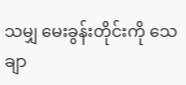သမျှ မေးခွန်းတိုင်းကို သေချာ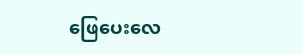ဖြေပေးလေ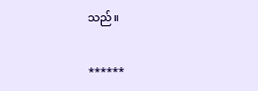သည်။


******